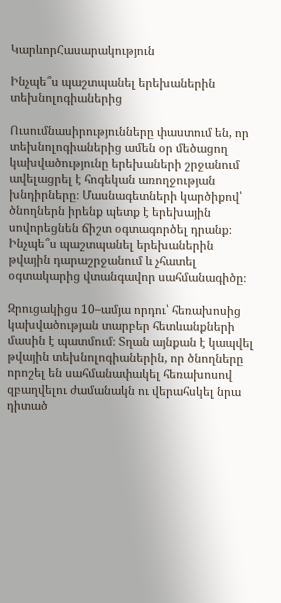ԿարևորՀասարակություն

Ինչպե՞ս պաշտպանել երեխաներին տեխնոլոգիաներից

Ուսումնասիրությունները փաստում են, որ տեխնոլոգիաներից ամեն օր մեծացող կախվածությունը երեխաների շրջանում ավելացրել է հոգեկան առողջության խնդիրները։ Մասնագետների կարծիքով՝ ծնողներն իրենք պետք է երեխային սովորեցնեն ճիշտ օգտագործել դրանք։ Ինչպե՞ս պաշտպանել երեխաներին թվային դարաշրջանում և չհատել օգտակարից վտանգավոր սահմանագիծը։

Զրուցակիցս 10–ամյա որդու՝ հեռախոսից կախվածության տարբեր հետևանքների մասին է պատմում։ Տղան այնքան է կապվել թվային տեխնոլոգիաներին, որ ծնողները որոշել են սահմանափակել հեռախոսով զբաղվելու ժամանակն ու վերահսկել նրա դիտած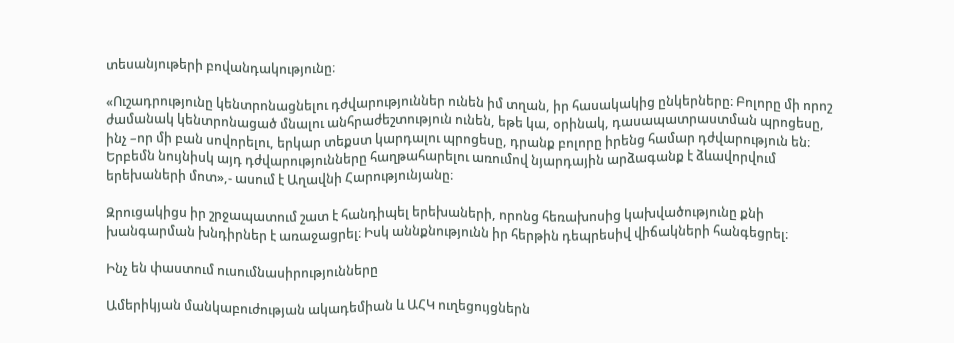տեսանյութերի բովանդակությունը։

«Ուշադրությունը կենտրոնացնելու դժվարություններ ունեն իմ տղան, իր հասակակից ընկերները։ Բոլորը մի որոշ ժամանակ կենտրոնացած մնալու անհրաժեշտություն ունեն, եթե կա, օրինակ, դասապատրաստման պրոցեսը, ինչ –որ մի բան սովորելու, երկար տեքստ կարդալու պրոցեսը, դրանք բոլորը իրենց համար դժվարություն են։ Երբեմն նույնիսկ այդ դժվարությունները հաղթահարելու առումով նյարդային արձագանք է ձևավորվում երեխաների մոտ»,- ասում է Աղավնի Հարությունյանը։

Զրուցակիցս իր շրջապատում շատ է հանդիպել երեխաների, որոնց հեռախոսից կախվածությունը քնի խանգարման խնդիրներ է առաջացրել։ Իսկ աննքնությունն իր հերթին դեպրեսիվ վիճակների հանգեցրել։

Ինչ են փաստում ուսումնասիրությունները

Ամերիկյան մանկաբուժության ակադեմիան և ԱՀԿ ուղեցույցներն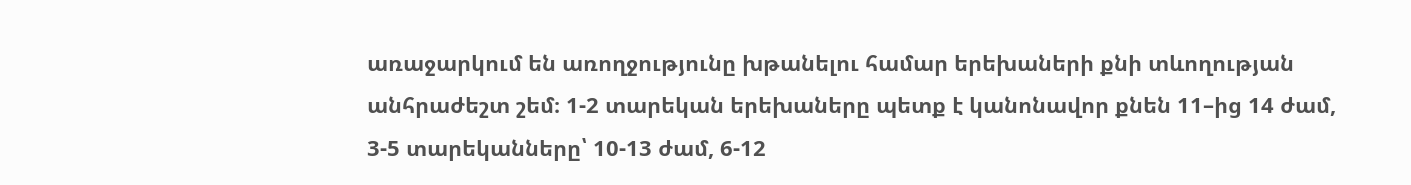առաջարկում են առողջությունը խթանելու համար երեխաների քնի տևողության անհրաժեշտ շեմ։ 1-2 տարեկան երեխաները պետք է կանոնավոր քնեն 11–ից 14 ժամ, 3-5 տարեկանները՝ 10-13 ժամ, 6-12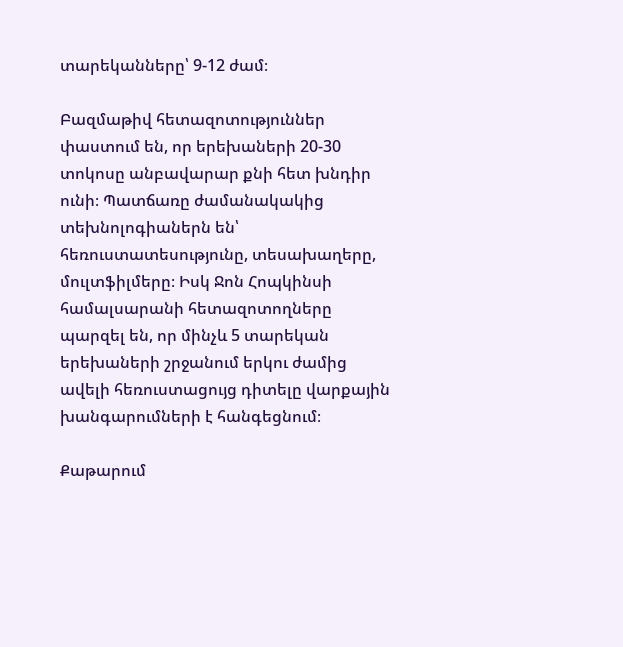տարեկանները՝ 9-12 ժամ։

Բազմաթիվ հետազոտություններ փաստում են, որ երեխաների 20-30 տոկոսը անբավարար քնի հետ խնդիր ունի։ Պատճառը ժամանակակից տեխնոլոգիաներն են՝ հեռուստատեսությունը, տեսախաղերը, մուլտֆիլմերը։ Իսկ Ջոն Հոպկինսի համալսարանի հետազոտողները պարզել են, որ մինչև 5 տարեկան երեխաների շրջանում երկու ժամից ավելի հեռուստացույց դիտելը վարքային խանգարումների է հանգեցնում։

Քաթարում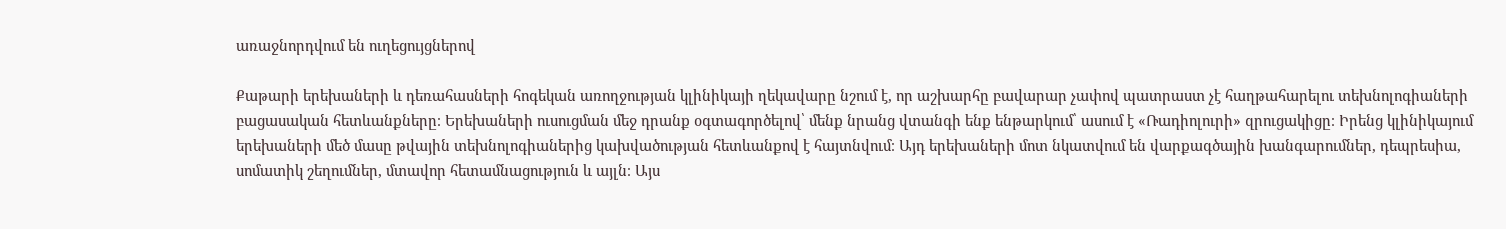առաջնորդվում են ուղեցույցներով

Քաթարի երեխաների և դեռահասների հոգեկան առողջության կլինիկայի ղեկավարը նշում է, որ աշխարհը բավարար չափով պատրաստ չէ հաղթահարելու տեխնոլոգիաների բացասական հետևանքները։ Երեխաների ուսուցման մեջ դրանք օգտագործելով՝ մենք նրանց վտանգի ենք ենթարկում՝ ասում է «Ռադիոլուրի» զրուցակիցը։ Իրենց կլինիկայում երեխաների մեծ մասը թվային տեխնոլոգիաներից կախվածության հետևանքով է հայտնվում։ Այդ երեխաների մոտ նկատվում են վարքագծային խանգարումներ, դեպրեսիա, սոմատիկ շեղումներ, մտավոր հետամնացություն և այլն։ Այս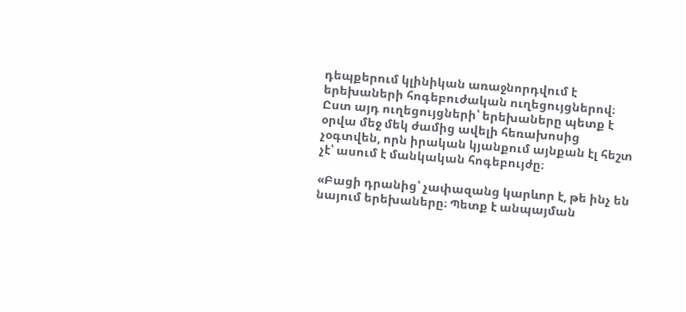դեպքերում կլինիկան առաջնորդվում է երեխաների հոգեբուժական ուղեցույցներով։ Ըստ այդ ուղեցույցների՝ երեխաները պետք է օրվա մեջ մեկ ժամից ավելի հեռախոսից չօգտվեն, որն իրական կյանքում այնքան էլ հեշտ չէ՝ ասում է մանկական հոգեբույժը։

«Բացի դրանից՝ չափազանց կարևոր է, թե ինչ են նայում երեխաները։ Պետք է անպայման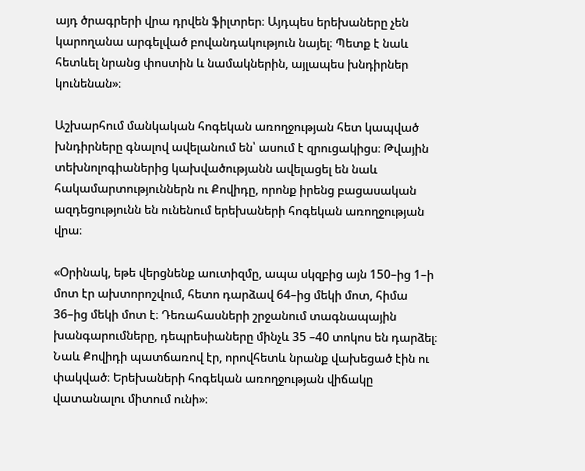այդ ծրագրերի վրա դրվեն ֆիլտրեր։ Այդպես երեխաները չեն կարողանա արգելված բովանդակություն նայել։ Պետք է նաև հետևել նրանց փոստին և նամակներին, այլապես խնդիրներ կունենան»։

Աշխարհում մանկական հոգեկան առողջության հետ կապված խնդիրները գնալով ավելանում են՝ ասում է զրուցակիցս։ Թվային տեխնոլոգիաներից կախվածությանն ավելացել են նաև հակամարտություններն ու Քովիդը, որոնք իրենց բացասական ազդեցությունն են ունենում երեխաների հոգեկան առողջության վրա։

«Օրինակ, եթե վերցնենք աուտիզմը, ապա սկզբից այն 150–ից 1–ի մոտ էր ախտորոշվում, հետո դարձավ 64–ից մեկի մոտ, հիմա 36–ից մեկի մոտ է։ Դեռահասների շրջանում տագնապային խանգարումները, դեպրեսիաները մինչև 35 –40 տոկոս են դարձել։ Նաև Քովիդի պատճառով էր, որովհետև նրանք վախեցած էին ու փակված։ Երեխաների հոգեկան առողջության վիճակը վատանալու միտում ունի»։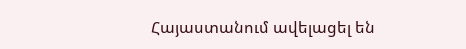Հայաստանում ավելացել են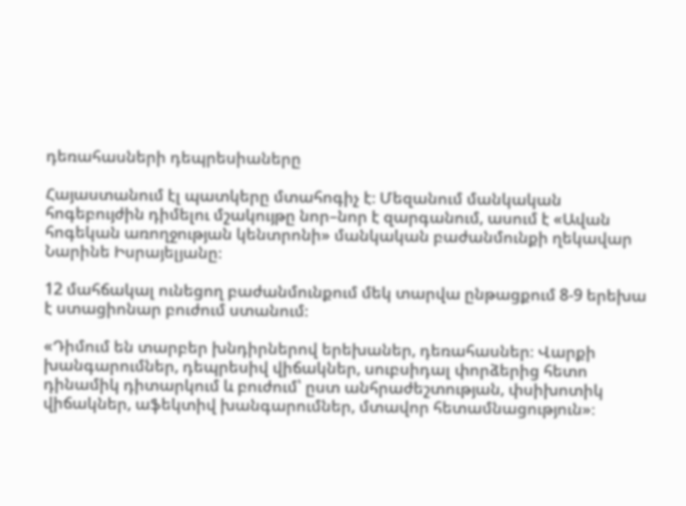դեռահասների դեպրեսիաները

Հայաստանում էլ պատկերը մտահոգիչ է։ Մեզանում մանկական հոգեբույժին դիմելու մշակույթը նոր–նոր է զարգանում, ասում է «Ավան հոգեկան առողջության կենտրոնի» մանկական բաժանմունքի ղեկավար Նարինե Իսրայելյանը։

12 մահճակալ ունեցող բաժանմունքում մեկ տարվա ընթացքում 8-9 երեխա է ստացիոնար բուժում ստանում։

«Դիմում են տարբեր խնդիրներով երեխաներ, դեռահասներ։ Վարքի խանգարումներ, դեպրեսիվ վիճակներ, սուբսիդալ փորձերից հետո դինամիկ դիտարկում և բուժում՝ ըստ անհրաժեշտության, փսիխոտիկ վիճակներ, աֆեկտիվ խանգարումներ, մտավոր հետամնացություն»։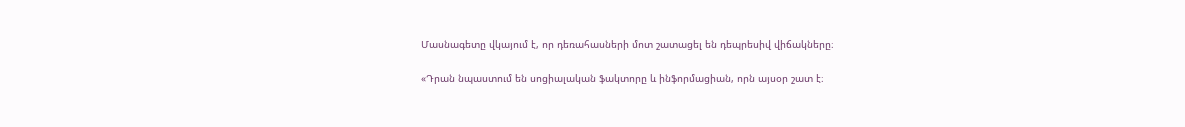Մասնագետը վկայում է, որ դեռահասների մոտ շատացել են դեպրեսիվ վիճակները։

«Դրան նպաստում են սոցիալական ֆակտորը և ինֆորմացիան, որն այսօր շատ է։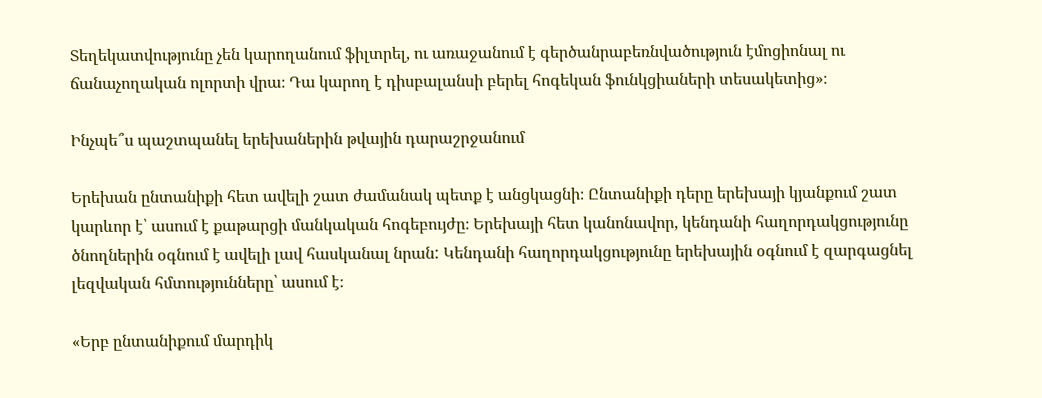Տեղեկատվությունը չեն կարողանում ֆիլտրել, ու առաջանում է գերծանրաբեռնվածություն էմոցիոնալ ու ճանաչողական ոլորտի վրա։ Դա կարող է դիսբալանսի բերել հոգեկան ֆունկցիաների տեսակետից»։

Ինչպե՞ս պաշտպանել երեխաներին թվային դարաշրջանում

Երեխան ընտանիքի հետ ավելի շատ ժամանակ պետք է անցկացնի։ Ընտանիքի դերը երեխայի կյանքում շատ կարևոր է՝ ասում է քաթարցի մանկական հոգեբույժը։ Երեխայի հետ կանոնավոր, կենդանի հաղորդակցությունը ծնողներին օգնում է ավելի լավ հասկանալ նրան: Կենդանի հաղորդակցությունը երեխային օգնում է զարգացնել լեզվական հմտությունները՝ ասում է։

«Երբ ընտանիքում մարդիկ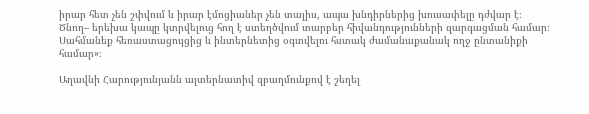իրար հետ չեն շփվում և իրար էմոցիաներ չեն տալիս, ապա խնդիրներից խուսափելը դժվար է։ Ծնող– երեխա կապը կտրվելուց հող է ստեղծվում տարբեր հիվանդությունների զարգացման համար։ Սահմանեք հեռաստացույցից և ինտերնետից օգտվելու հստակ ժամանաքանակ ողջ ընտանիքի համար»։

Աղավնի Հարությունյանն ալտերնատիվ զբաղմունքով է շեղել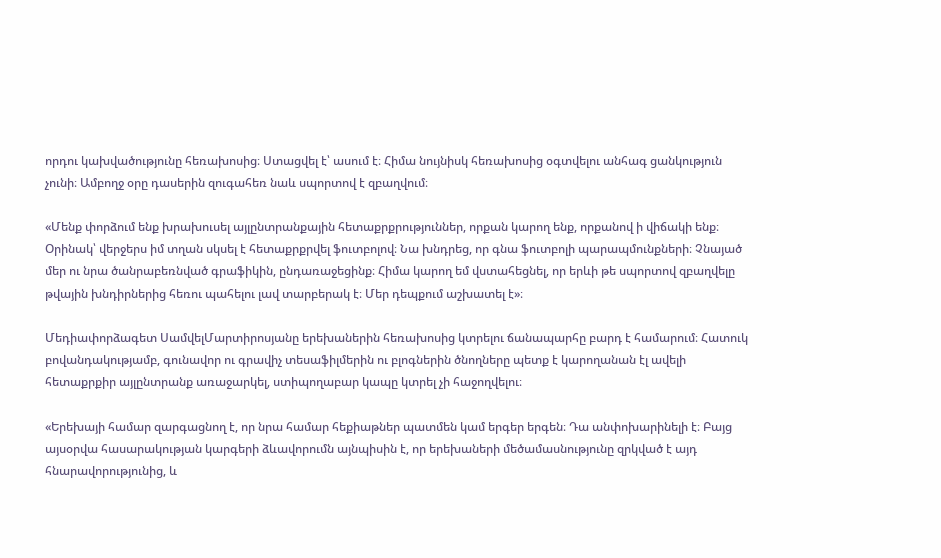որդու կախվածությունը հեռախոսից։ Ստացվել է՝ ասում է։ Հիմա նույնիսկ հեռախոսից օգտվելու անհագ ցանկություն չունի։ Ամբողջ օրը դասերին զուգահեռ նաև սպորտով է զբաղվում։

«Մենք փորձում ենք խրախուսել այլընտրանքային հետաքրքրություններ, որքան կարող ենք, որքանով ի վիճակի ենք։ Օրինակ՝ վերջերս իմ տղան սկսել է հետաքրքրվել ֆուտբոլով։ Նա խնդրեց, որ գնա ֆուտբոլի պարապմունքների։ Չնայած մեր ու նրա ծանրաբեռնված գրաֆիկին, ընդառաջեցինք։ Հիմա կարող եմ վստահեցնել, որ երևի թե սպորտով զբաղվելը թվային խնդիրներից հեռու պահելու լավ տարբերակ է։ Մեր դեպքում աշխատել է»։

Մեդիափորձագետ ՍամվելՄարտիրոսյանը երեխաներին հեռախոսից կտրելու ճանապարհը բարդ է համարում։ Հատուկ բովանդակությամբ, գունավոր ու գրավիչ տեսաֆիլմերին ու բլոգներին ծնողները պետք է կարողանան էլ ավելի հետաքրքիր այլընտրանք առաջարկել, ստիպողաբար կապը կտրել չի հաջողվելու։

«Երեխայի համար զարգացնող է, որ նրա համար հեքիաթներ պատմեն կամ երգեր երգեն։ Դա անփոխարինելի է։ Բայց այսօրվա հասարակության կարգերի ձևավորումն այնպիսին է, որ երեխաների մեծամասնությունը զրկված է այդ հնարավորությունից, և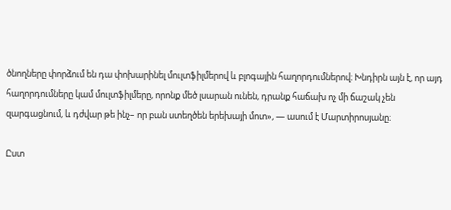ծնողները փորձում են դա փոխարինել մուլտֆիլմերով և բլոգային հաղորդումներով։ Խնդիրն այն է, որ այդ հաղորդումները կամ մուլտֆիլմերը, որոնք մեծ լսարան ունեն, դրանք հաճախ ոչ մի ճաշակ չեն զարգացնում, և դժվար թե ինչ– որ բան ստեղծեն երեխայի մոտ», — ասում է Մարտիրոսյանը։

Ըստ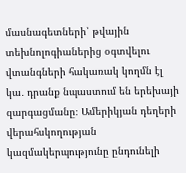մասնագետների՝ թվային տեխնոլոգիաներից օգտվելու վտանգների հակառակ կողմն էլ կա․ դրանք նպաստում են երեխայի զարգացմանը։ Ամերիկյան դեղերի վերահսկողության կազմակերպությունը ընդունելի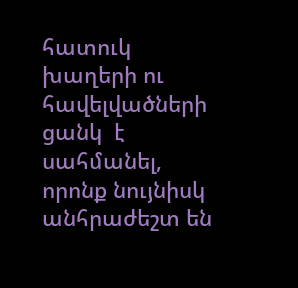հատուկ խաղերի ու հավելվածների ցանկ  է սահմանել, որոնք նույնիսկ անհրաժեշտ են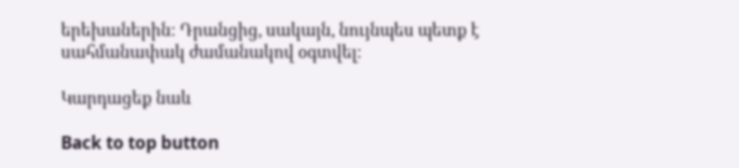երեխաներին։ Դրանցից, սակայն, նույնպես պետք է սահմանափակ ժամանակով օգտվել։

Կարդացեք նաև

Back to top button